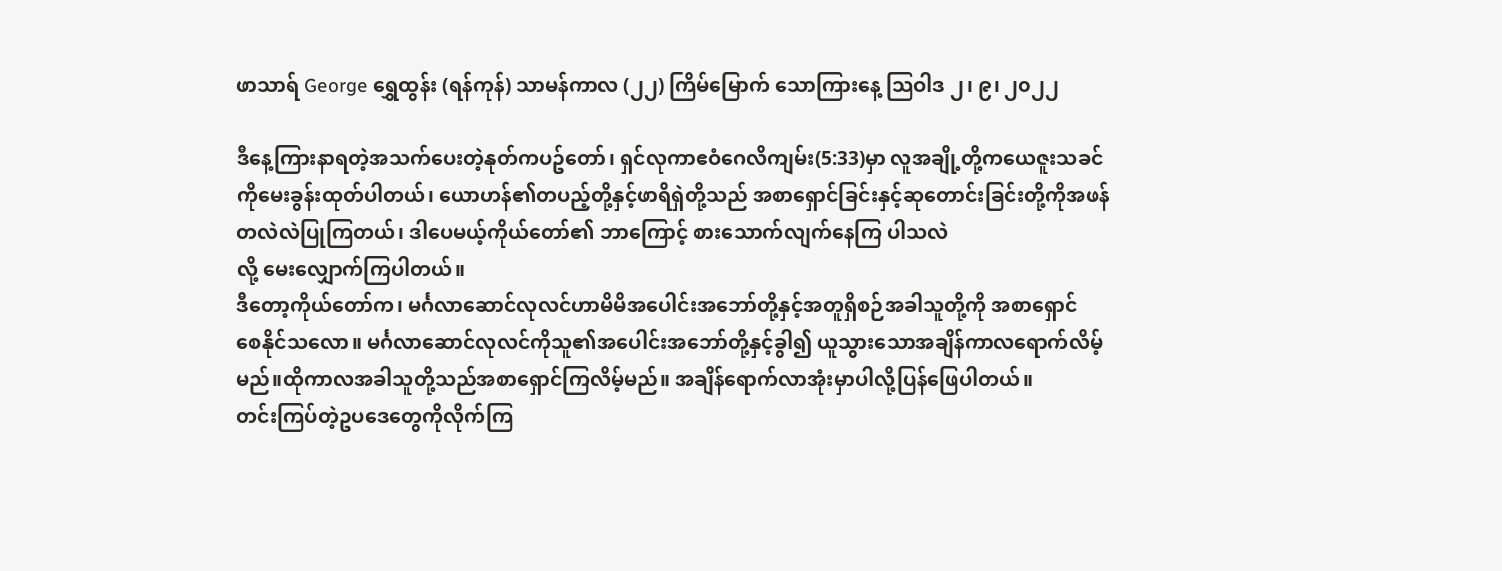ဖာသာရ် George ရွှေထွန်း (ရန်ကုန်) သာမန်ကာလ (၂၂) ကြိမ်မြောက် သောကြားနေ့ သြဝါဒ ၂၊ ၉၊ ၂၀၂၂

ဒီနေ့ကြားနာရတဲ့အသက်ပေးတဲ့နုတ်ကပဥ်တော်၊ ရှင်လုကာဧဝံဂေလိကျမ်း(5:33)မှာ လူအချို့တို့ကယေဇူးသခင်
ကိုမေးခွန်းထုတ်ပါတယ်၊ ယောဟန်၏တပည့်တို့နှင့်ဖာရိရှဲတို့သည် အစာရှောင်ခြင်းနှင့်ဆုတောင်းခြင်းတို့ကိုအဖန်
တလဲလဲပြုကြတယ်၊ ဒါပေမယ့်ကိုယ်တော်၏ ဘာကြောင့် စားသောက်လျက်နေကြ ပါသလဲ
လို့ မေးလျှောက်ကြပါတယ်။
ဒီတော့ကိုယ်တော်က၊ မင်္ဂလာဆောင်လုလင်ဟာမိမိအပေါင်းအဘော်တို့နှင့်အတူရှိစဉ်အခါသူတို့ကို အစာရှောင်
စေနိုင်သလော။ မင်္ဂလာဆောင်လုလင်ကိုသူ၏အပေါင်းအဘော်တို့နှင့်ခွါ၍ ယူသွားသောအချိန်ကာလရောက်လိမ့်
မည်။ထိုကာလအခါသူတို့သည်အစာရှောင်ကြလိမ့်မည်။ အချိန်ရောက်လာအုံးမှာပါလို့ပြန်ဖြေပါတယ်။
တင်းကြပ်တဲ့ဥပဒေတွေကိုလိုက်ကြ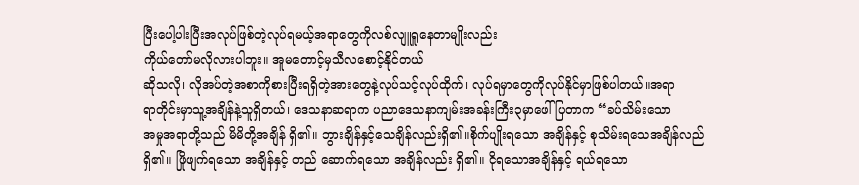ပြီးပေါ့ပါးပြီးအလုပ်ဖြစ်တဲ့လုပ်ရမယ့်အရာတွေကိုလစ်လျူရူနေတာမျိုးလည်း
ကိုယ်တော်မလိုလားပါဘူး။ အူမတောင့်မှသီလစောင့်နိုင်တယ်
ဆိုသလို၊ လိုအပ်တဲ့အစာကိုစားပြီးရရှိတဲ့အားတွေနဲ့လုပ်သင့်လုပ်ထိုက်၊ လုပ်ရမှာတွေကိုလုပ်နိုင်မှာဖြစ်ပါတယ်။အရာ
ရာတိုင်းမှာသူ့အချိန်နဲ့သူရှိတယ်၊ ဒေသနာဆရာက ပညာဒေသနာကျမ်းအခန်းကြီး၃မှာဖေါ်ပြတာက “ခပ်သိမ်းသော
အမှုအရာတို့သည် မိမိတို့အချိန် ရှိ၏။ ဘွားချိန်နှင့်သေချိန်လည်းရှိ၏။စိုက်ပျိုးရသော အချိန်နှင့် စုသိမ်းရသေအချိန်လည်
ရှိ၏။ ဖြိုဖျက်ရသော အချိန်နှင့် တည် ဆောက်ရသော အချိန်လည်း ရှိ၏။ ငိုရသောအချိန်နှင့် ရယ်ရသော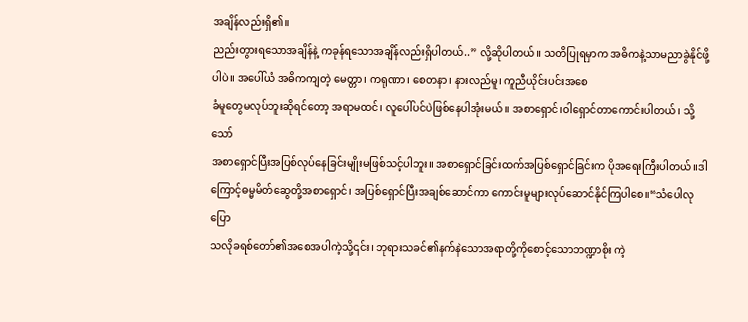အချိန်လည်းရှိ၏။
ညည်းတွားရသောအချိန်နဲ့ ကခုန်ရသောအချိန်လည်းရှိပါတယ်..” လို့ဆိုပါတယ်။ သတိပြုရမှာက အဓိကနဲ့သာမညာခွဲနိုင်ဖို့
ပါပဲ။ အပေါ်ယံ အဓိကကျတဲ့ မေတ္တာ၊ ကရုဏာ၊ စေတနာ၊ နားလည်မူ၊ ကူညီယိုင်းပင်းအစေ
ခံမူတွေမလုပ်ဘူးဆိုရင်တော့ အရာမထင်၊ လူပေါ်ပင်ပဲဖြစ်နေပါအုံးမယ်။ အစာရှောင်၊ဝါရှောင်တာကောင်းပါတယ်၊ သို့သော်
အစာရှောင်ပြီးအပြစ်လုပ်နေခြင်းမျိုးမဖြစ်သင့်ပါဘူး။ အစာရှောင်ခြင်းထက်အပြစ်ရှောင်ခြင်းက ပိုအရေးကြီးပါတယ်။ဒါ
ကြောင့်ဓမ္မမိတ်ဆွေတို့အစာရှောင်၊ အပြစ်ရှောင်ပြီးအချစ်ဆောင်ကာ ကောင်းမူများလုပ်ဆောင်နိုင်ကြပါစေ။“သံပေါလုပြော
သလိုခရစ်တော်၏အစေအပါကဲ့သို့၎င်း၊ ဘုရားသခင်၏နက်နဲသောအရာတို့ကိုစောင့်သောဘဏ္ဍာစိုး ကဲ့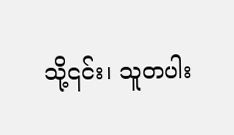သို့၎င်း၊ သူတပါး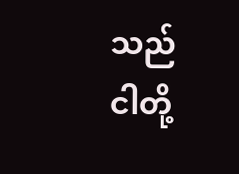သည်
ငါတို့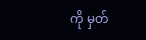ကို မှတ်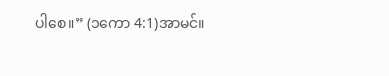ပါစေ။” (၁ကော 4:1)အာမင်။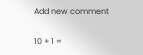Add new comment

10 + 1 =